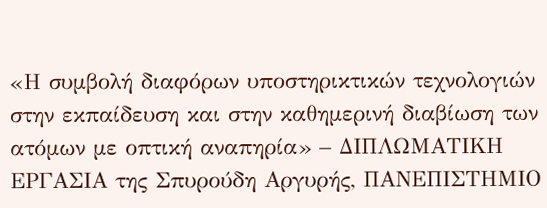«Η συμβολή διαφόρων υποστηρικτικών τεχνολογιών στην εκπαίδευση και στην καθημερινή διαβίωση των ατόμων με οπτική αναπηρία» – ΔΙΠΛΩΜΑΤΙΚΗ ΕΡΓΑΣΙΑ της Σπυρούδη Αργυρής, ΠΑΝΕΠΙΣΤΗΜΙΟ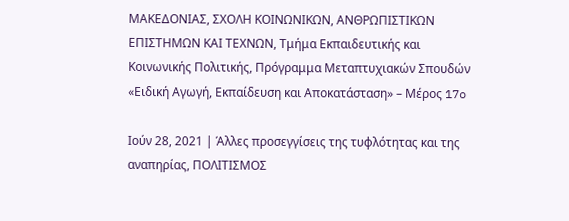ΜΑΚΕΔΟΝΙΑΣ, ΣΧΟΛΗ ΚΟΙΝΩΝΙΚΩΝ, ΑΝΘΡΩΠΙΣΤΙΚΩΝ ΕΠΙΣΤΗΜΩΝ ΚΑΙ ΤΕΧΝΩΝ, Τμήμα Εκπαιδευτικής και Κοινωνικής Πολιτικής, Πρόγραμμα Μεταπτυχιακών Σπουδών «Ειδική Αγωγή, Εκπαίδευση και Αποκατάσταση» – Μέρος 17o

Ιούν 28, 2021 | Άλλες προσεγγίσεις της τυφλότητας και της αναπηρίας, ΠΟΛΙΤΙΣΜΟΣ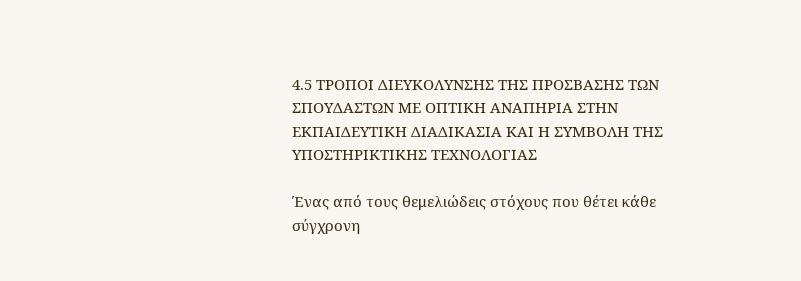4.5 ΤΡΟΠΟΙ ΔΙΕΥΚΟΛΥΝΣΗΣ ΤΗΣ ΠΡΟΣΒΑΣΗΣ ΤΩΝ ΣΠΟΥΔΑΣΤΩΝ ΜΕ ΟΠΤΙΚΗ ΑΝΑΠΗΡΙΑ ΣΤΗΝ ΕΚΠΑΙΔΕΥΤΙΚΗ ΔΙΑΔΙΚΑΣΙΑ ΚΑΙ Η ΣΥΜΒΟΛΗ ΤΗΣ ΥΠΟΣΤΗΡΙΚΤΙΚΗΣ ΤΕΧΝΟΛΟΓΙΑΣ

Ένας από τους θεμελιώδεις στόχους που θέτει κάθε σύγχρονη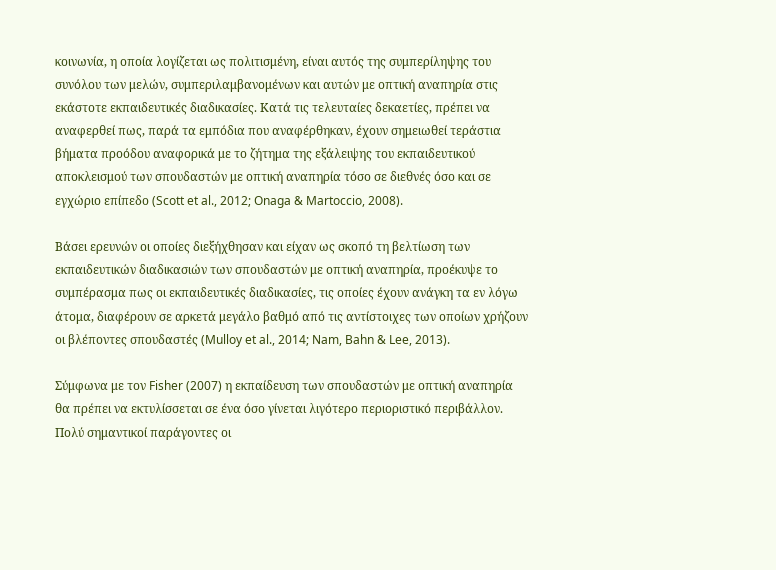κοινωνία, η οποία λογίζεται ως πολιτισμένη, είναι αυτός της συμπερίληψης του συνόλου των μελών, συμπεριλαμβανομένων και αυτών με οπτική αναπηρία στις εκάστοτε εκπαιδευτικές διαδικασίες. Κατά τις τελευταίες δεκαετίες, πρέπει να αναφερθεί πως, παρά τα εμπόδια που αναφέρθηκαν, έχουν σημειωθεί τεράστια βήματα προόδου αναφορικά με το ζήτημα της εξάλειψης του εκπαιδευτικού αποκλεισμού των σπουδαστών με οπτική αναπηρία τόσο σε διεθνές όσο και σε εγχώριο επίπεδο (Scott et al., 2012; Onaga & Martoccio, 2008).

Βάσει ερευνών οι οποίες διεξήχθησαν και είχαν ως σκοπό τη βελτίωση των εκπαιδευτικών διαδικασιών των σπουδαστών με οπτική αναπηρία, προέκυψε το συμπέρασμα πως οι εκπαιδευτικές διαδικασίες, τις οποίες έχουν ανάγκη τα εν λόγω άτομα, διαφέρουν σε αρκετά μεγάλο βαθμό από τις αντίστοιχες των οποίων χρήζουν οι βλέποντες σπουδαστές (Mulloy et al., 2014; Nam, Bahn & Lee, 2013).

Σύμφωνα με τον Fisher (2007) η εκπαίδευση των σπουδαστών με οπτική αναπηρία θα πρέπει να εκτυλίσσεται σε ένα όσο γίνεται λιγότερο περιοριστικό περιβάλλον. Πολύ σημαντικοί παράγοντες οι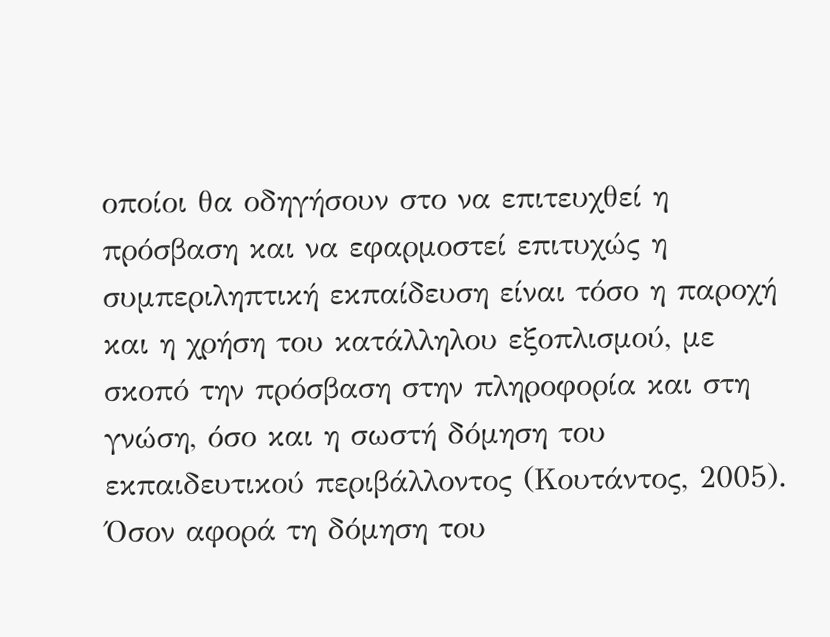οποίοι θα οδηγήσουν στο να επιτευχθεί η πρόσβαση και να εφαρμοστεί επιτυχώς η συμπεριληπτική εκπαίδευση είναι τόσο η παροχή και η χρήση του κατάλληλου εξοπλισμού, με σκοπό την πρόσβαση στην πληροφορία και στη γνώση, όσο και η σωστή δόμηση του εκπαιδευτικού περιβάλλοντος (Κουτάντος, 2005).
Όσον αφορά τη δόμηση του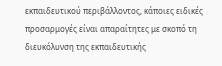εκπαιδευτικού περιβάλλοντος, κάποιες ειδικές προσαρμογές είναι απαραίτητες με σκοπό τη διευκόλυνση της εκπαιδευτικής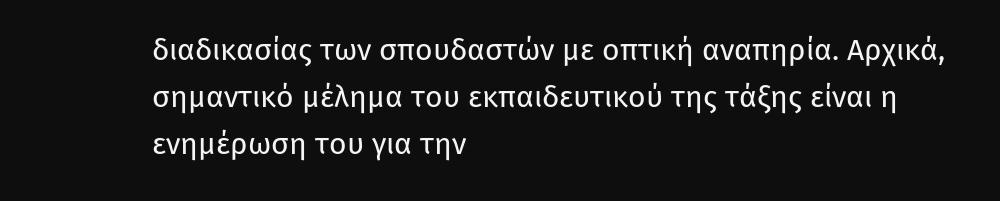διαδικασίας των σπουδαστών με οπτική αναπηρία. Αρχικά, σημαντικό μέλημα του εκπαιδευτικού της τάξης είναι η ενημέρωση του για την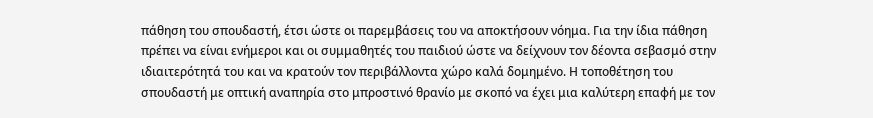πάθηση του σπουδαστή, έτσι ώστε οι παρεμβάσεις του να αποκτήσουν νόημα. Για την ίδια πάθηση πρέπει να είναι ενήμεροι και οι συμμαθητές του παιδιού ώστε να δείχνουν τον δέοντα σεβασμό στην ιδιαιτερότητά του και να κρατούν τον περιβάλλοντα χώρο καλά δομημένο. Η τοποθέτηση του σπουδαστή με οπτική αναπηρία στο μπροστινό θρανίο με σκοπό να έχει μια καλύτερη επαφή με τον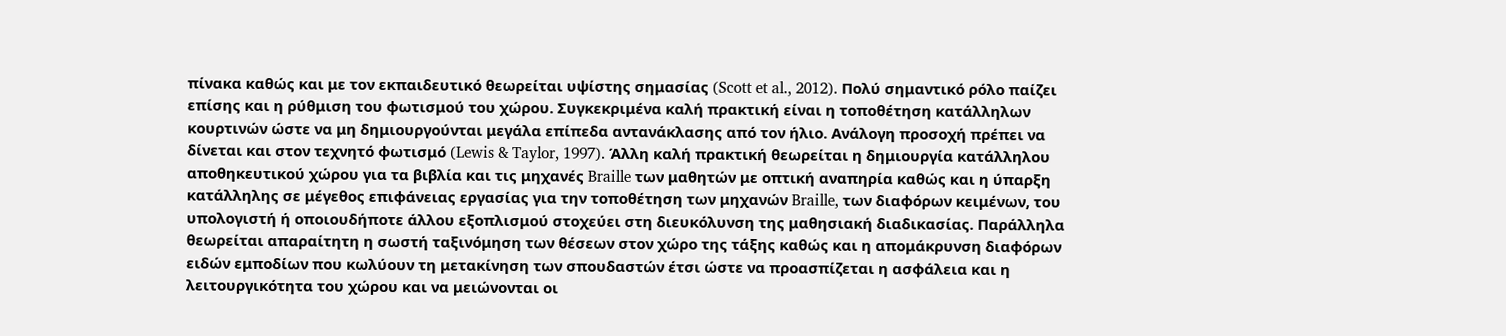πίνακα καθώς και με τον εκπαιδευτικό θεωρείται υψίστης σημασίας (Scott et al., 2012). Πολύ σημαντικό ρόλο παίζει επίσης και η ρύθμιση του φωτισμού του χώρου. Συγκεκριμένα καλή πρακτική είναι η τοποθέτηση κατάλληλων κουρτινών ώστε να μη δημιουργούνται μεγάλα επίπεδα αντανάκλασης από τον ήλιο. Ανάλογη προσοχή πρέπει να δίνεται και στον τεχνητό φωτισμό (Lewis & Taylor, 1997). Άλλη καλή πρακτική θεωρείται η δημιουργία κατάλληλου αποθηκευτικού χώρου για τα βιβλία και τις μηχανές Braille των μαθητών με οπτική αναπηρία καθώς και η ύπαρξη κατάλληλης σε μέγεθος επιφάνειας εργασίας για την τοποθέτηση των μηχανών Braille, των διαφόρων κειμένων, του υπολογιστή ή οποιουδήποτε άλλου εξοπλισμού στοχεύει στη διευκόλυνση της μαθησιακή διαδικασίας. Παράλληλα θεωρείται απαραίτητη η σωστή ταξινόμηση των θέσεων στον χώρο της τάξης καθώς και η απομάκρυνση διαφόρων ειδών εμποδίων που κωλύουν τη μετακίνηση των σπουδαστών έτσι ώστε να προασπίζεται η ασφάλεια και η λειτουργικότητα του χώρου και να μειώνονται οι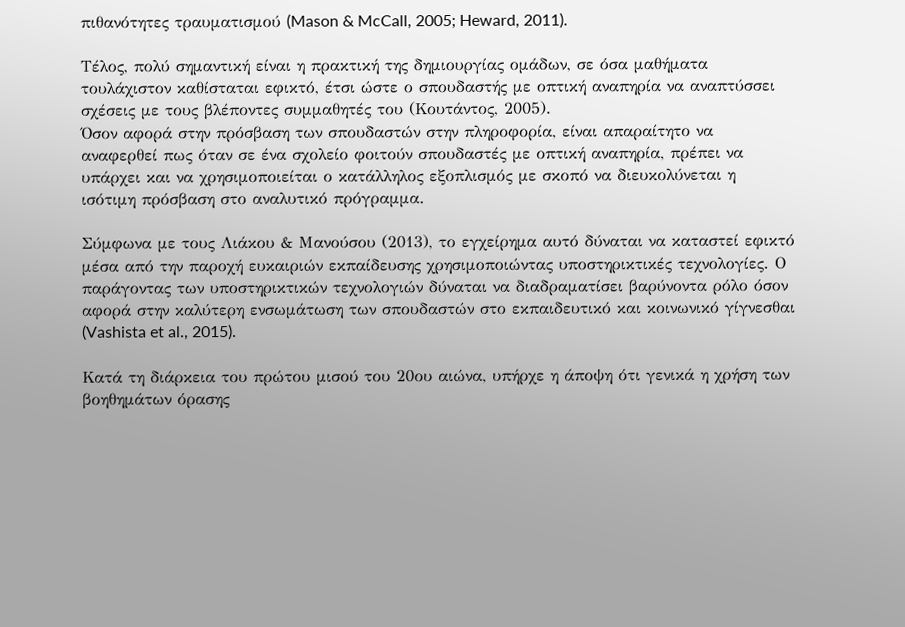πιθανότητες τραυματισμού (Mason & McCall, 2005; Heward, 2011).

Τέλος, πολύ σημαντική είναι η πρακτική της δημιουργίας ομάδων, σε όσα μαθήματα τουλάχιστον καθίσταται εφικτό, έτσι ώστε ο σπουδαστής με οπτική αναπηρία να αναπτύσσει σχέσεις με τους βλέποντες συμμαθητές του (Κουτάντος, 2005).
Όσον αφορά στην πρόσβαση των σπουδαστών στην πληροφορία, είναι απαραίτητο να αναφερθεί πως όταν σε ένα σχολείο φοιτούν σπουδαστές με οπτική αναπηρία, πρέπει να υπάρχει και να χρησιμοποιείται ο κατάλληλος εξοπλισμός με σκοπό να διευκολύνεται η ισότιμη πρόσβαση στο αναλυτικό πρόγραμμα.

Σύμφωνα με τους Λιάκου & Μανούσου (2013), το εγχείρημα αυτό δύναται να καταστεί εφικτό μέσα από την παροχή ευκαιριών εκπαίδευσης χρησιμοποιώντας υποστηρικτικές τεχνολογίες. Ο παράγοντας των υποστηρικτικών τεχνολογιών δύναται να διαδραματίσει βαρύνοντα ρόλο όσον αφορά στην καλύτερη ενσωμάτωση των σπουδαστών στο εκπαιδευτικό και κοινωνικό γίγνεσθαι (Vashista et al., 2015).

Κατά τη διάρκεια του πρώτου μισού του 20ου αιώνα, υπήρχε η άποψη ότι γενικά η χρήση των βοηθημάτων όρασης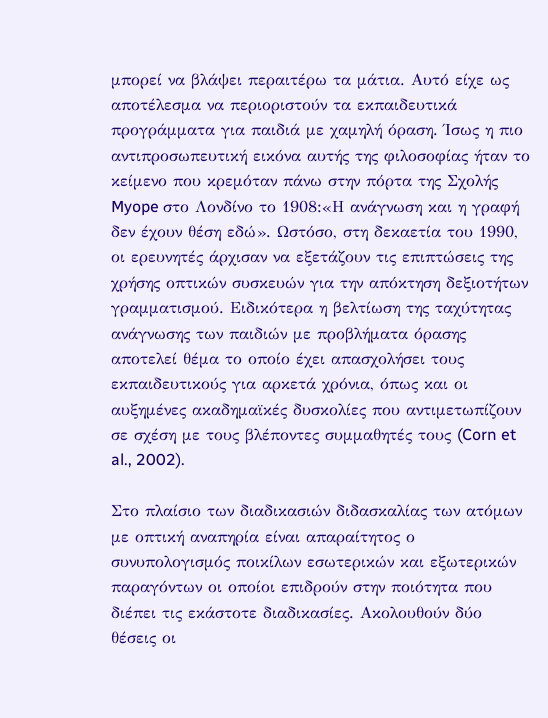μπορεί να βλάψει περαιτέρω τα μάτια. Αυτό είχε ως αποτέλεσμα να περιοριστούν τα εκπαιδευτικά προγράμματα για παιδιά με χαμηλή όραση. Ίσως η πιο αντιπροσωπευτική εικόνα αυτής της φιλοσοφίας ήταν το κείμενο που κρεμόταν πάνω στην πόρτα της Σχολής Myope στο Λονδίνο το 1908:«Η ανάγνωση και η γραφή δεν έχουν θέση εδώ». Ωστόσο, στη δεκαετία του 1990, οι ερευνητές άρχισαν να εξετάζουν τις επιπτώσεις της χρήσης οπτικών συσκευών για την απόκτηση δεξιοτήτων γραμματισμού. Ειδικότερα η βελτίωση της ταχύτητας ανάγνωσης των παιδιών με προβλήματα όρασης αποτελεί θέμα το οποίο έχει απασχολήσει τους εκπαιδευτικούς για αρκετά χρόνια, όπως και οι αυξημένες ακαδημαϊκές δυσκολίες που αντιμετωπίζουν σε σχέση με τους βλέποντες συμμαθητές τους (Corn et al., 2002).

Στο πλαίσιο των διαδικασιών διδασκαλίας των ατόμων με οπτική αναπηρία είναι απαραίτητος ο συνυπολογισμός ποικίλων εσωτερικών και εξωτερικών παραγόντων οι οποίοι επιδρούν στην ποιότητα που διέπει τις εκάστοτε διαδικασίες. Ακολουθούν δύο θέσεις οι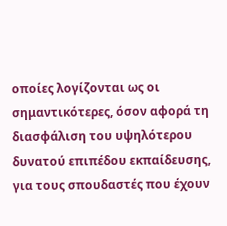οποίες λογίζονται ως οι σημαντικότερες, όσον αφορά τη διασφάλιση του υψηλότερου δυνατού επιπέδου εκπαίδευσης, για τους σπουδαστές που έχουν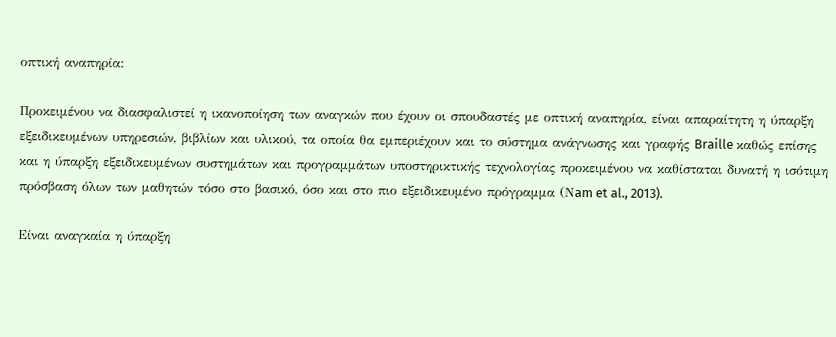οπτική αναπηρία:

Προκειμένου να διασφαλιστεί η ικανοποίηση των αναγκών που έχουν οι σπουδαστές με οπτική αναπηρία, είναι απαραίτητη η ύπαρξη εξειδικευμένων υπηρεσιών, βιβλίων και υλικού, τα οποία θα εμπεριέχουν και το σύστημα ανάγνωσης και γραφής Braille καθώς επίσης και η ύπαρξη εξειδικευμένων συστημάτων και προγραμμάτων υποστηρικτικής τεχνολογίας προκειμένου να καθίσταται δυνατή η ισότιμη πρόσβαση όλων των μαθητών τόσο στο βασικό, όσο και στο πιο εξειδικευμένο πρόγραμμα (Νam et al., 2013).

Είναι αναγκαία η ύπαρξη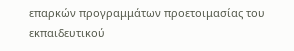επαρκών προγραμμάτων προετοιμασίας του εκπαιδευτικού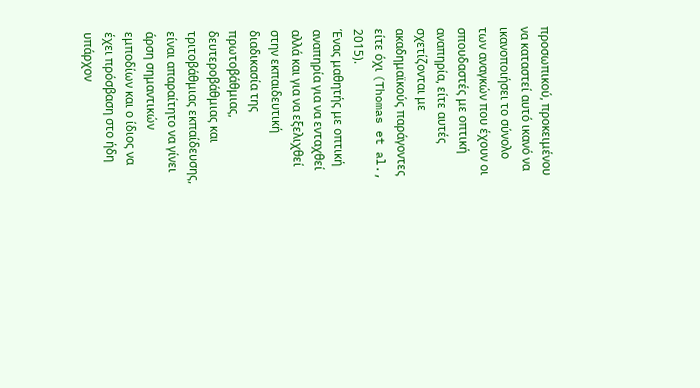προσωπικού, προκειμένου να καταστεί αυτό ικανό να ικανοποιήσει το σύνολο των αναγκών που έχουν οι σπουδαστές με οπτική αναπηρία, είτε αυτές σχετίζονται με ακαδημαϊκούς παράγοντες είτε όχι (Thomas et al., 2015).
Ένας μαθητής με οπτική αναπηρία για να ενταχθεί αλλά και για να εξελιχθεί στην εκπαιδευτική διαδικασία της πρωτοβάθμιας, δευτεροβάθμιας και τριτοβάθμιας εκπαίδευσης, είναι απαραίτητο να γίνει άρση σημαντικών εμποδίων και ο ίδιος να έχει πρόσβαση στο ήδη υπάρχον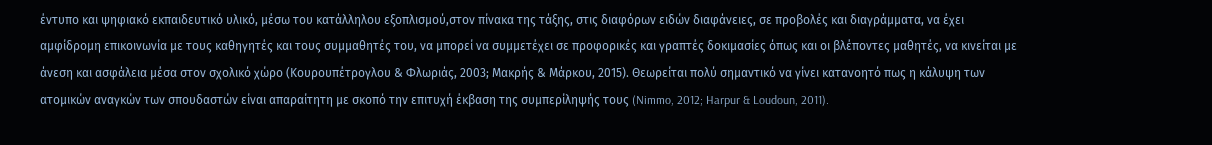έντυπο και ψηφιακό εκπαιδευτικό υλικό, μέσω του κατάλληλου εξοπλισμού,στον πίνακα της τάξης, στις διαφόρων ειδών διαφάνειες, σε προβολές και διαγράμματα, να έχει αμφίδρομη επικοινωνία με τους καθηγητές και τους συμμαθητές του, να μπορεί να συμμετέχει σε προφορικές και γραπτές δοκιμασίες όπως και οι βλέποντες μαθητές, να κινείται με άνεση και ασφάλεια μέσα στον σχολικό χώρο (Κουρουπέτρογλου & Φλωριάς, 2003; Μακρής & Μάρκου, 2015). Θεωρείται πολύ σημαντικό να γίνει κατανοητό πως η κάλυψη των ατομικών αναγκών των σπουδαστών είναι απαραίτητη με σκοπό την επιτυχή έκβαση της συμπερίληψής τους (Nimmo, 2012; Harpur & Loudoun, 2011).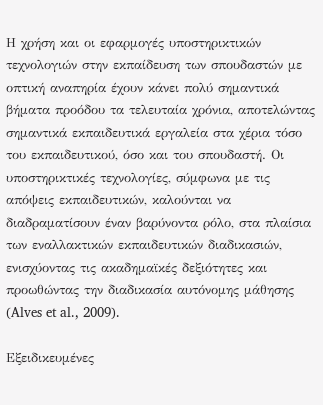Η χρήση και οι εφαρμογές υποστηρικτικών τεχνολογιών στην εκπαίδευση των σπουδαστών με οπτική αναπηρία έχουν κάνει πολύ σημαντικά βήματα προόδου τα τελευταία χρόνια, αποτελώντας σημαντικά εκπαιδευτικά εργαλεία στα χέρια τόσο του εκπαιδευτικού, όσο και του σπουδαστή. Οι υποστηρικτικές τεχνολογίες, σύμφωνα με τις απόψεις εκπαιδευτικών, καλούνται να διαδραματίσουν έναν βαρύνοντα ρόλο, στα πλαίσια των εναλλακτικών εκπαιδευτικών διαδικασιών, ενισχύοντας τις ακαδημαϊκές δεξιότητες και προωθώντας την διαδικασία αυτόνομης μάθησης (Alves et al., 2009).

Εξειδικευμένες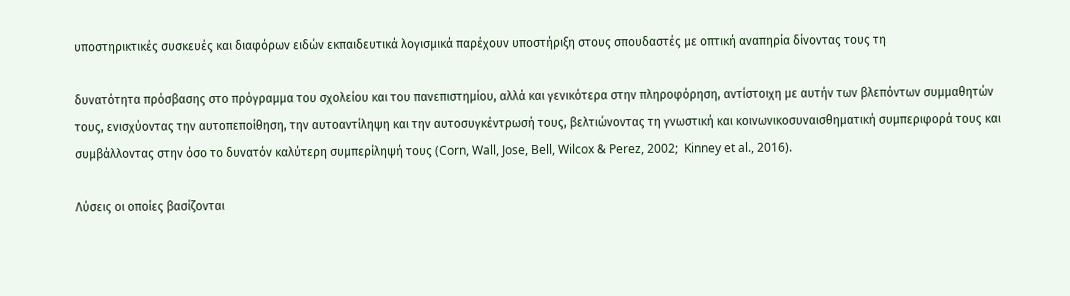υποστηρικτικές συσκευές και διαφόρων ειδών εκπαιδευτικά λογισμικά παρέχουν υποστήριξη στους σπουδαστές με οπτική αναπηρία δίνοντας τους τη

δυνατότητα πρόσβασης στο πρόγραμμα του σχολείου και του πανεπιστημίου, αλλά και γενικότερα στην πληροφόρηση, αντίστοιχη με αυτήν των βλεπόντων συμμαθητών τους, ενισχύοντας την αυτοπεποίθηση, την αυτοαντίληψη και την αυτοσυγκέντρωσή τους, βελτιώνοντας τη γνωστική και κοινωνικοσυναισθηματική συμπεριφορά τους και συμβάλλοντας στην όσο το δυνατόν καλύτερη συμπερίληψή τους (Corn, Wall, Jose, Bell, Wilcox & Perez, 2002;  Kinney et al., 2016).

Λύσεις οι οποίες βασίζονται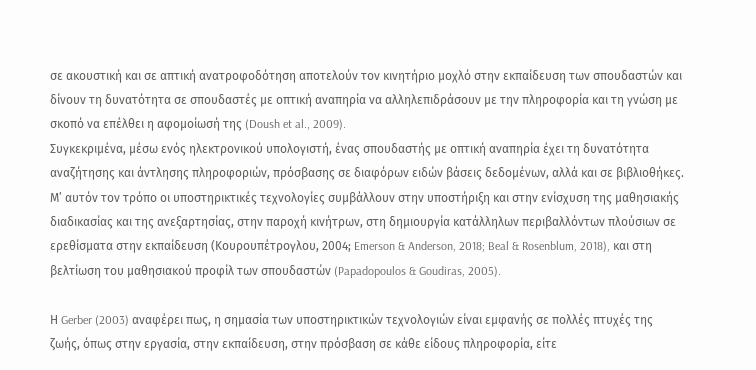σε ακουστική και σε απτική ανατροφοδότηση αποτελούν τον κινητήριο μοχλό στην εκπαίδευση των σπουδαστών και δίνουν τη δυνατότητα σε σπουδαστές με οπτική αναπηρία να αλληλεπιδράσουν με την πληροφορία και τη γνώση με σκοπό να επέλθει η αφομοίωσή της (Doush et al., 2009).
Συγκεκριμένα, μέσω ενός ηλεκτρονικού υπολογιστή, ένας σπουδαστής με οπτική αναπηρία έχει τη δυνατότητα αναζήτησης και άντλησης πληροφοριών, πρόσβασης σε διαφόρων ειδών βάσεις δεδομένων, αλλά και σε βιβλιοθήκες. Μ’ αυτόν τον τρόπο οι υποστηρικτικές τεχνολογίες συμβάλλουν στην υποστήριξη και στην ενίσχυση της μαθησιακής διαδικασίας και της ανεξαρτησίας, στην παροχή κινήτρων, στη δημιουργία κατάλληλων περιβαλλόντων πλούσιων σε ερεθίσματα στην εκπαίδευση (Κουρουπέτρογλου, 2004; Emerson & Anderson, 2018; Beal & Rosenblum, 2018), και στη βελτίωση του μαθησιακού προφίλ των σπουδαστών (Papadopoulos & Goudiras, 2005).

Η Gerber (2003) αναφέρει πως, η σημασία των υποστηρικτικών τεχνολογιών είναι εμφανής σε πολλές πτυχές της ζωής, όπως στην εργασία, στην εκπαίδευση, στην πρόσβαση σε κάθε είδους πληροφορία, είτε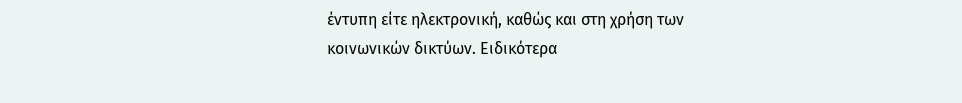έντυπη είτε ηλεκτρονική, καθώς και στη χρήση των κοινωνικών δικτύων. Ειδικότερα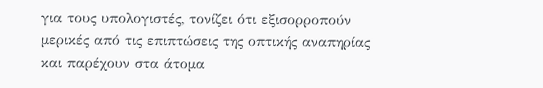για τους υπολογιστές, τονίζει ότι εξισορροπούν μερικές από τις επιπτώσεις της οπτικής αναπηρίας και παρέχουν στα άτομα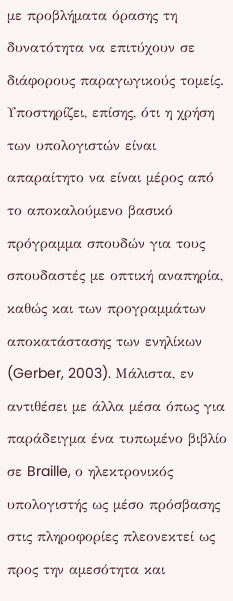με προβλήματα όρασης τη δυνατότητα να επιτύχουν σε διάφορους παραγωγικούς τομείς. Υποστηρίζει, επίσης, ότι η χρήση των υπολογιστών είναι απαραίτητο να είναι μέρος από το αποκαλούμενο βασικό πρόγραμμα σπουδών για τους σπουδαστές με οπτική αναπηρία, καθώς και των προγραμμάτων αποκατάστασης των ενηλίκων (Gerber, 2003). Μάλιστα, εν αντιθέσει με άλλα μέσα όπως για παράδειγμα ένα τυπωμένο βιβλίο σε Braille, ο ηλεκτρονικός υπολογιστής ως μέσο πρόσβασης στις πληροφορίες πλεονεκτεί ως προς την αμεσότητα και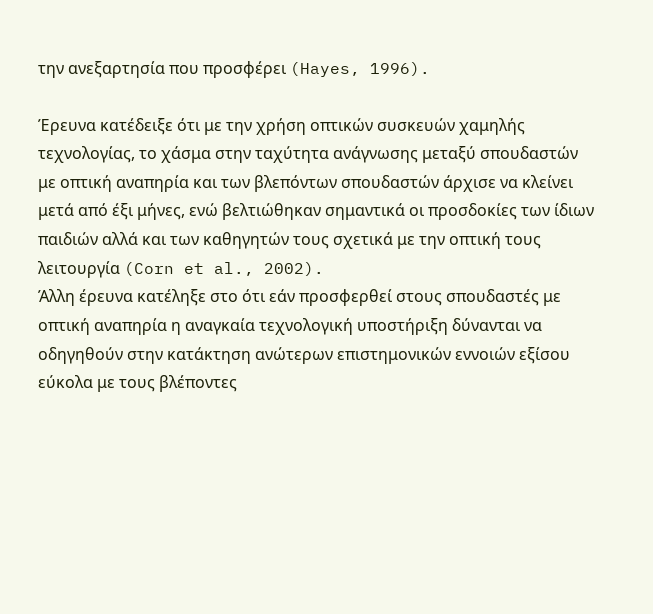την ανεξαρτησία που προσφέρει (Hayes, 1996).

Έρευνα κατέδειξε ότι με την χρήση οπτικών συσκευών χαμηλής τεχνολογίας, το χάσμα στην ταχύτητα ανάγνωσης μεταξύ σπουδαστών με οπτική αναπηρία και των βλεπόντων σπουδαστών άρχισε να κλείνει μετά από έξι μήνες, ενώ βελτιώθηκαν σημαντικά οι προσδοκίες των ίδιων παιδιών αλλά και των καθηγητών τους σχετικά με την οπτική τους λειτουργία (Corn et al., 2002).
Άλλη έρευνα κατέληξε στο ότι εάν προσφερθεί στους σπουδαστές με οπτική αναπηρία η αναγκαία τεχνολογική υποστήριξη δύνανται να οδηγηθούν στην κατάκτηση ανώτερων επιστημονικών εννοιών εξίσου εύκολα με τους βλέποντες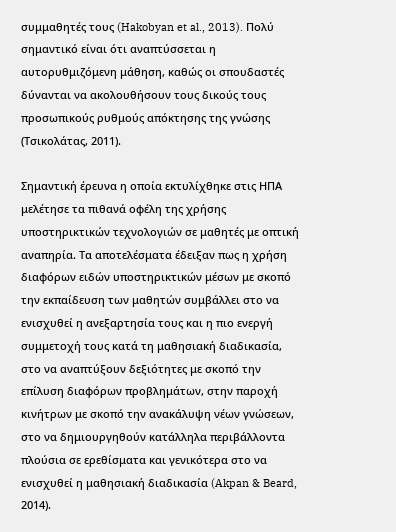συμμαθητές τους (Hakobyan et al., 2013). Πολύ σημαντικό είναι ότι αναπτύσσεται η αυτορυθμιζόμενη μάθηση, καθώς οι σπουδαστές δύνανται να ακολουθήσουν τους δικούς τους προσωπικούς ρυθμούς απόκτησης της γνώσης (Τσικολάτας, 2011).

Σημαντική έρευνα η οποία εκτυλίχθηκε στις ΗΠΑ μελέτησε τα πιθανά οφέλη της χρήσης υποστηρικτικών τεχνολογιών σε μαθητές με οπτική αναπηρία. Τα αποτελέσματα έδειξαν πως η χρήση διαφόρων ειδών υποστηρικτικών μέσων με σκοπό την εκπαίδευση των μαθητών συμβάλλει στο να ενισχυθεί η ανεξαρτησία τους και η πιο ενεργή συμμετοχή τους κατά τη μαθησιακή διαδικασία, στο να αναπτύξουν δεξιότητες με σκοπό την επίλυση διαφόρων προβλημάτων, στην παροχή κινήτρων με σκοπό την ανακάλυψη νέων γνώσεων, στο να δημιουργηθούν κατάλληλα περιβάλλοντα πλούσια σε ερεθίσματα και γενικότερα στο να ενισχυθεί η μαθησιακή διαδικασία (Akpan & Beard, 2014).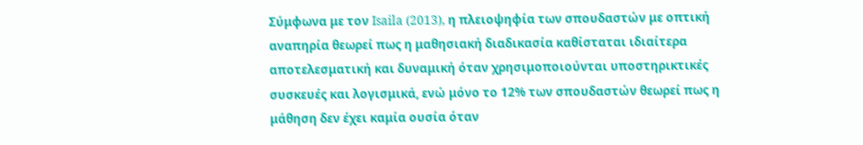Σύμφωνα με τον Isaila (2013), η πλειοψηφία των σπουδαστών με οπτική αναπηρία θεωρεί πως η μαθησιακή διαδικασία καθίσταται ιδιαίτερα αποτελεσματική και δυναμική όταν χρησιμοποιούνται υποστηρικτικές συσκευές και λογισμικά, ενώ μόνο το 12% των σπουδαστών θεωρεί πως η μάθηση δεν έχει καμία ουσία όταν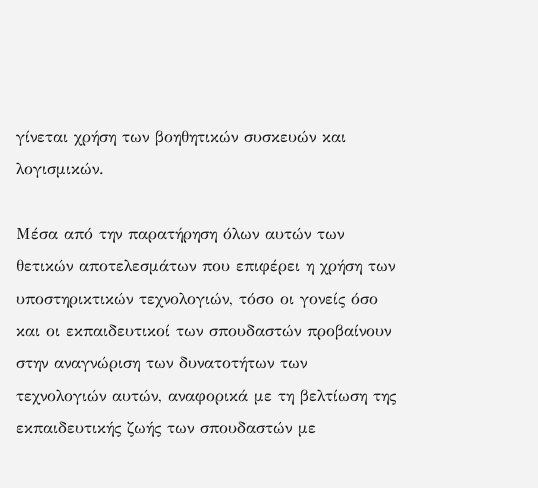γίνεται χρήση των βοηθητικών συσκευών και λογισμικών.

Μέσα από την παρατήρηση όλων αυτών των θετικών αποτελεσμάτων που επιφέρει η χρήση των υποστηρικτικών τεχνολογιών, τόσο οι γονείς όσο και οι εκπαιδευτικοί των σπουδαστών προβαίνουν στην αναγνώριση των δυνατοτήτων των τεχνολογιών αυτών, αναφορικά με τη βελτίωση της εκπαιδευτικής ζωής των σπουδαστών με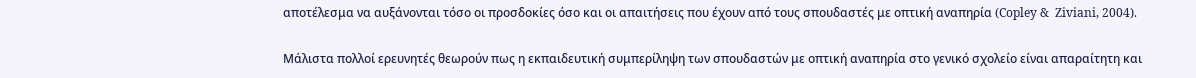αποτέλεσμα να αυξάνονται τόσο οι προσδοκίες όσο και οι απαιτήσεις που έχουν από τους σπουδαστές με οπτική αναπηρία (Copley &  Ziviani, 2004).

Μάλιστα πολλοί ερευνητές θεωρούν πως η εκπαιδευτική συμπερίληψη των σπουδαστών με οπτική αναπηρία στο γενικό σχολείο είναι απαραίτητη και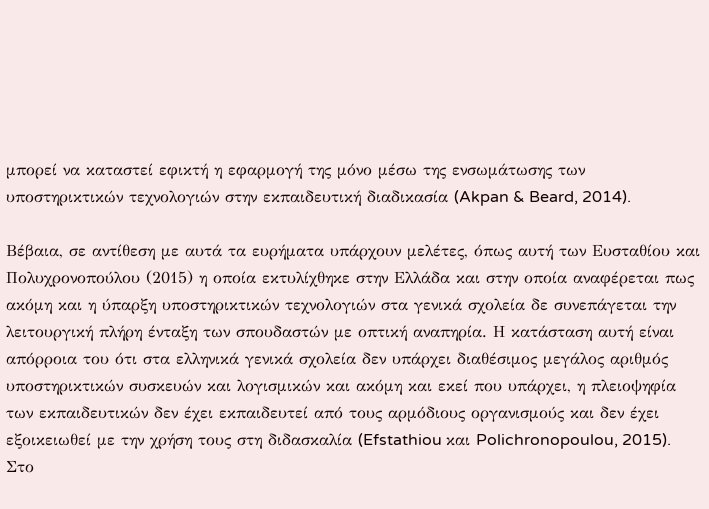μπορεί να καταστεί εφικτή η εφαρμογή της μόνο μέσω της ενσωμάτωσης των υποστηρικτικών τεχνολογιών στην εκπαιδευτική διαδικασία (Akpan & Beard, 2014).

Βέβαια, σε αντίθεση με αυτά τα ευρήματα υπάρχουν μελέτες, όπως αυτή των Ευσταθίου και Πολυχρονοπούλου (2015) η οποία εκτυλίχθηκε στην Ελλάδα και στην οποία αναφέρεται πως ακόμη και η ύπαρξη υποστηρικτικών τεχνολογιών στα γενικά σχολεία δε συνεπάγεται την λειτουργική πλήρη ένταξη των σπουδαστών με οπτική αναπηρία. Η κατάσταση αυτή είναι απόρροια του ότι στα ελληνικά γενικά σχολεία δεν υπάρχει διαθέσιμος μεγάλος αριθμός υποστηρικτικών συσκευών και λογισμικών και ακόμη και εκεί που υπάρχει, η πλειοψηφία των εκπαιδευτικών δεν έχει εκπαιδευτεί από τους αρμόδιους οργανισμούς και δεν έχει εξοικειωθεί με την χρήση τους στη διδασκαλία (Efstathiou και Polichronopoulou, 2015).
Στο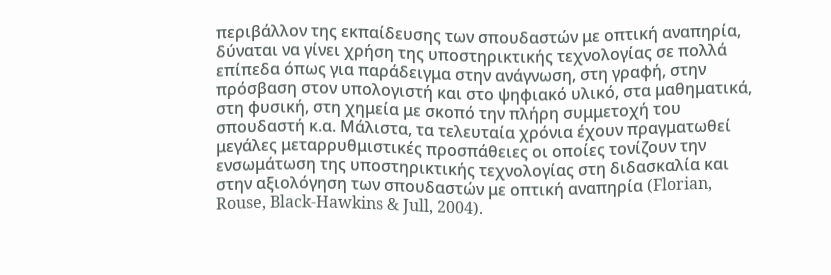περιβάλλον της εκπαίδευσης των σπουδαστών με οπτική αναπηρία, δύναται να γίνει χρήση της υποστηρικτικής τεχνολογίας σε πολλά επίπεδα όπως για παράδειγμα στην ανάγνωση, στη γραφή, στην πρόσβαση στον υπολογιστή και στο ψηφιακό υλικό, στα μαθηματικά, στη φυσική, στη χημεία με σκοπό την πλήρη συμμετοχή του σπουδαστή κ.α. Μάλιστα, τα τελευταία χρόνια έχουν πραγματωθεί μεγάλες μεταρρυθμιστικές προσπάθειες οι οποίες τονίζουν την ενσωμάτωση της υποστηρικτικής τεχνολογίας στη διδασκαλία και στην αξιολόγηση των σπουδαστών με οπτική αναπηρία (Florian, Rouse, Black-Hawkins & Jull, 2004).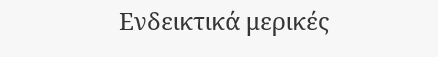Ενδεικτικά μερικές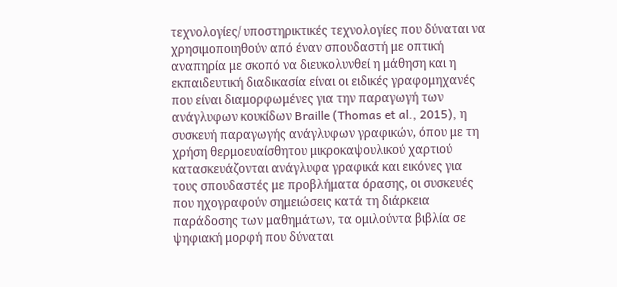τεχνολογίες/ υποστηρικτικές τεχνολογίες που δύναται να χρησιμοποιηθούν από έναν σπουδαστή με οπτική αναπηρία με σκοπό να διευκολυνθεί η μάθηση και η εκπαιδευτική διαδικασία είναι οι ειδικές γραφομηχανές που είναι διαμορφωμένες για την παραγωγή των ανάγλυφων κουκίδων Braille (Thomas et al., 2015), η συσκευή παραγωγής ανάγλυφων γραφικών, όπου με τη χρήση θερμοευαίσθητου μικροκαψουλικού χαρτιού κατασκευάζονται ανάγλυφα γραφικά και εικόνες για τους σπουδαστές με προβλήματα όρασης, οι συσκευές που ηχογραφούν σημειώσεις κατά τη διάρκεια παράδοσης των μαθημάτων, τα ομιλούντα βιβλία σε ψηφιακή μορφή που δύναται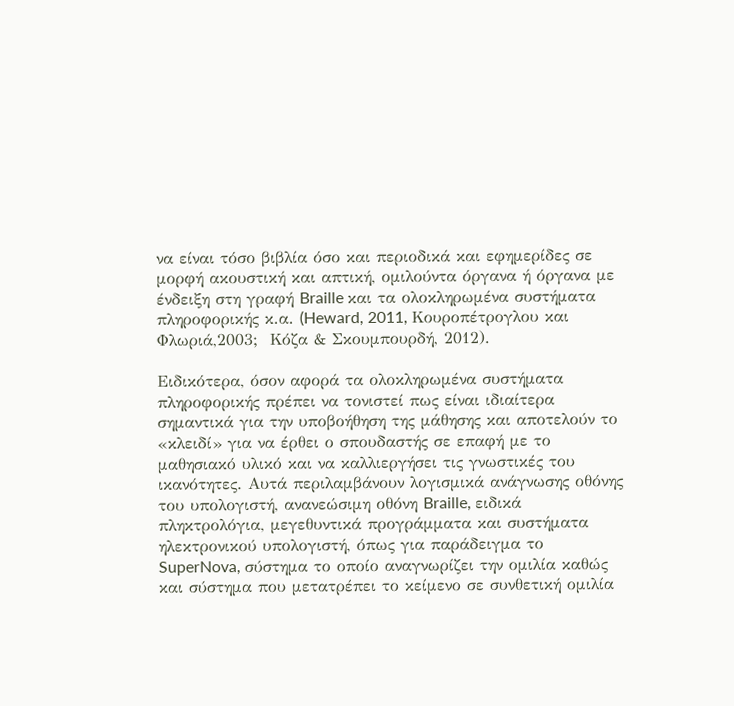να είναι τόσο βιβλία όσο και περιοδικά και εφημερίδες σε μορφή ακουστική και απτική, ομιλούντα όργανα ή όργανα με ένδειξη στη γραφή Braille και τα ολοκληρωμένα συστήματα πληροφορικής κ.α. (Heward, 2011, Κουροπέτρογλου και Φλωριά,2003;  Κόζα & Σκουμπουρδή, 2012).

Ειδικότερα, όσον αφορά τα ολοκληρωμένα συστήματα πληροφορικής πρέπει να τονιστεί πως είναι ιδιαίτερα σημαντικά για την υποβοήθηση της μάθησης και αποτελούν το «κλειδί» για να έρθει ο σπουδαστής σε επαφή με το μαθησιακό υλικό και να καλλιεργήσει τις γνωστικές του ικανότητες. Αυτά περιλαμβάνουν λογισμικά ανάγνωσης οθόνης του υπολογιστή, ανανεώσιμη οθόνη Braille, ειδικά πληκτρολόγια, μεγεθυντικά προγράμματα και συστήματα ηλεκτρονικού υπολογιστή, όπως για παράδειγμα το SuperNova, σύστημα το οποίο αναγνωρίζει την ομιλία καθώς και σύστημα που μετατρέπει το κείμενο σε συνθετική ομιλία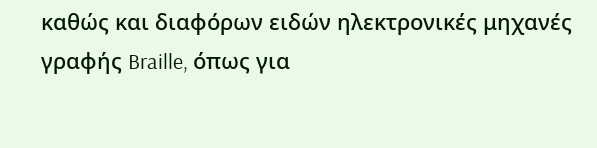καθώς και διαφόρων ειδών ηλεκτρονικές μηχανές γραφής Braille, όπως για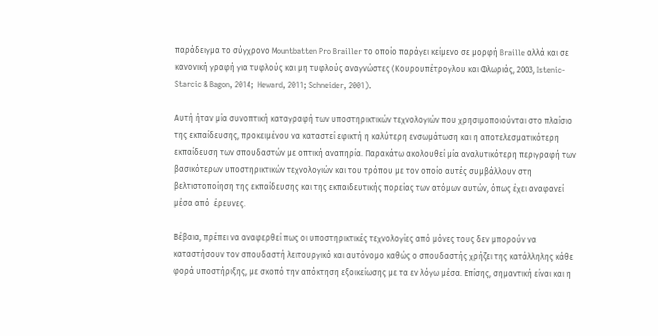παράδειγμα το σύγχρονο Mountbatten Pro Brailler το οποίο παράγει κείμενο σε μορφή Braille αλλά και σε κανονική γραφή για τυφλούς και μη τυφλούς αναγνώστες (Κουρουπέτρογλου και Φλωριάς, 2003, Istenic-Starcic & Bagon, 2014;  Heward, 2011; Schneider, 2001).

Αυτή ήταν μία συνοπτική καταγραφή των υποστηρικτικών τεχνολογιών που χρησιμοποιούνται στο πλαίσιο της εκπαίδευσης, προκειμένου να καταστεί εφικτή η καλύτερη ενσωμάτωση και η αποτελεσματικότερη εκπαίδευση των σπουδαστών με οπτική αναπηρία. Παρακάτω ακολουθεί μία αναλυτικότερη περιγραφή των βασικότερων υποστηρικτικών τεχνολογιών και του τρόπου με τον οποίο αυτές συμβάλλουν στη βελτιστοποίηση της εκπαίδευσης και της εκπαιδευτικής πορείας των ατόμων αυτών, όπως έχει αναφανεί μέσα από  έρευνες.

Βέβαια, πρέπει να αναφερθεί πως οι υποστηρικτικές τεχνολογίες από μόνες τους δεν μπορούν να καταστήσουν τον σπουδαστή λειτουργικό και αυτόνομο καθώς ο σπουδαστής χρήζει της κατάλληλης κάθε φορά υποστήριξης, με σκοπό την απόκτηση εξοικείωσης με τα εν λόγω μέσα. Επίσης, σημαντική είναι και η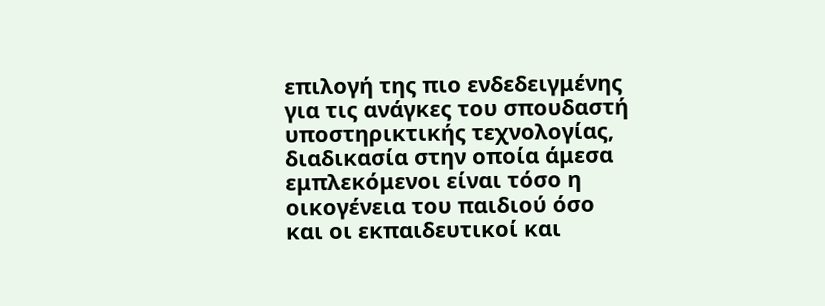επιλογή της πιο ενδεδειγμένης για τις ανάγκες του σπουδαστή υποστηρικτικής τεχνολογίας, διαδικασία στην οποία άμεσα εμπλεκόμενοι είναι τόσο η οικογένεια του παιδιού όσο και οι εκπαιδευτικοί και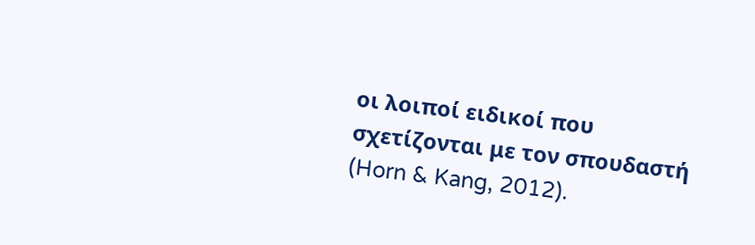οι λοιποί ειδικοί που σχετίζονται με τον σπουδαστή (Horn & Kang, 2012).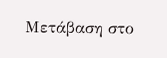Μετάβαση στο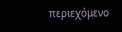περιεχόμενο